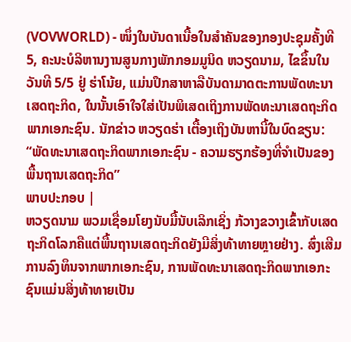(VOVWORLD) - ໜຶ່ງໃນບັນດາເນື້ອໃນສຳຄັນຂອງກອງປະຊຸມຄັ້ງທີ 5, ຄະນະບໍລິຫານງານສູນກາງພັກກອມມູນິດ ຫວຽດນາມ, ໄຂຂຶ້ນໃນວັນທີ 5/5 ຢູ່ ຮ່າໂນ້ຍ, ແມ່ນປຶກສາຫາລືບັນດາມາດຕະການພັດທະນາເສດຖະກິດ, ໃນນັ້ນເອົາໃຈໃສ່ເປັນພິເສດເຖິງການພັດທະນາເສດຖະກິດພາກເອກະຊົນ. ນັກຂ່າວ ຫວຽດຮ່າ ເຕື້ອງເຖິງບັນຫານີ້ໃນບົດຂຽນ: “ພັດທະນາເສດຖະກິດພາກເອກະຊົນ - ຄວາມຮຽກຮ້ອງທີ່ຈຳເປັນຂອງພື້ນຖານເສດຖະກິດ”
ພາບປະກອບ |
ຫວຽດນາມ ພວມເຊື່ອມໂຍງນັບມື້ນັບເລິກເຊິ່ງ ກ້ວາງຂວາງເຂົ້າກັບເສດຖະກິດໂລກຄືແຕ່ພື້ນຖານເສດຖະກິດຍັງມີສິ່ງທ້າທາຍຫຼາຍຢ່າງ. ສົ່ງເສີມການລົງທຶນຈາກພາກເອກະຊົນ, ການພັດທະນາເສດຖະກິດພາກເອກະຊົນແມ່ນສິ່ງທ້າທາຍເປັນ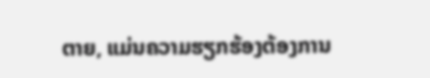ຕາຍ, ແມ່ນຄວາມຮຽກຮ້ອງຕ້ອງການ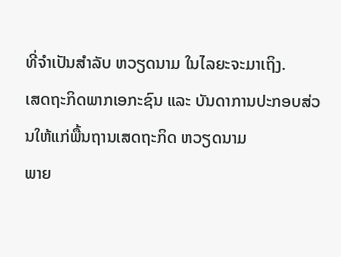ທີ່ຈຳເປັນສຳລັບ ຫວຽດນາມ ໃນໄລຍະຈະມາເຖິງ.
ເສດຖະກິດພາກເອກະຊົນ ແລະ ບັນດາການປະກອບສ່ວນໃຫ້ແກ່ພື້ນຖານເສດຖະກິດ ຫວຽດນາມ
ພາຍ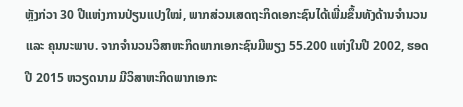ຫຼັງກ່ວາ 30 ປີແຫ່ງການປ່ຽນແປງໃໝ່, ພາກສ່ວນເສດຖະກິດເອກະຊົນໄດ້ເພີ່ມຂຶ້ນທັງດ້ານຈຳນວນ ແລະ ຄຸນນະພາບ. ຈາກຈຳນວນວິສາຫະກິດພາກເອກະຊົນມີພຽງ 55.200 ແຫ່ງໃນປີ 2002, ຮອດປີ 2015 ຫວຽດນາມ ມີວິສາຫະກິດພາກເອກະ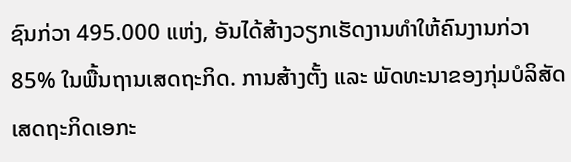ຊົນກ່ວາ 495.000 ແຫ່ງ, ອັນໄດ້ສ້າງວຽກເຮັດງານທຳໃຫ້ຄົນງານກ່ວາ 85% ໃນພື້ນຖານເສດຖະກິດ. ການສ້າງຕັ້ງ ແລະ ພັດທະນາຂອງກຸ່ມບໍລິສັດເສດຖະກິດເອກະ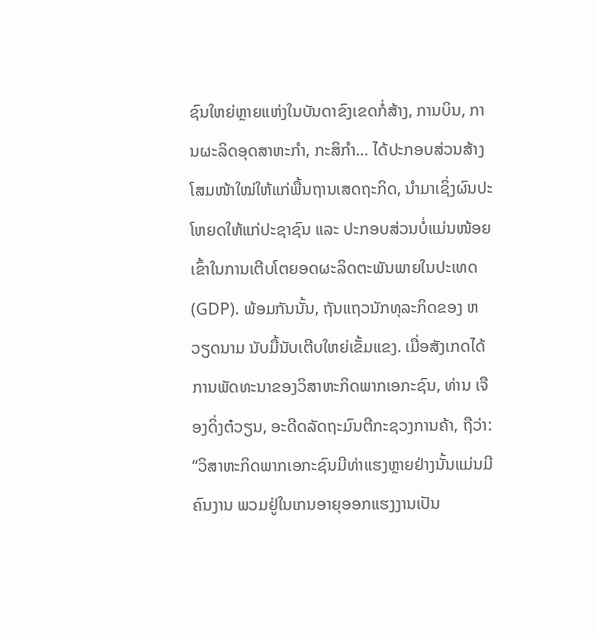ຊົນໃຫຍ່ຫຼາຍແຫ່ງໃນບັນດາຂົງເຂດກໍ່ສ້າງ, ການບິນ, ການຜະລິດອຸດສາຫະກຳ, ກະສິກຳ… ໄດ້ປະກອບສ່ວນສ້າງໂສມໜ້າໃໝ່ໃຫ້ແກ່ພື້ນຖານເສດຖະກິດ, ນຳມາເຊິ່ງຜົນປະໂຫຍດໃຫ້ແກ່ປະຊາຊົນ ແລະ ປະກອບສ່ວນບໍ່ແມ່ນໜ້ອຍເຂົ້າໃນການເຕີບໂຕຍອດຜະລິດຕະພັນພາຍໃນປະເທດ (GDP). ພ້ອມກັນນັ້ນ, ຖັນແຖວນັກທຸລະກິດຂອງ ຫວຽດນາມ ນັບມື້ນັບເຕີບໃຫຍ່ເຂັ້ມແຂງ. ເມື່ອສັງເກດໄດ້ການພັດທະນາຂອງວິສາຫະກິດພາກເອກະຊົນ, ທ່ານ ເຈືອງດິ່ງຕ໋ວຽນ, ອະດີດລັດຖະມົນຕີກະຊວງການຄ້າ, ຖືວ່າ:
“ວິສາຫະກິດພາກເອກະຊົນມີທ່າແຮງຫຼາຍຢ່າງນັ້ນແມ່ນມີຄົນງານ ພວມຢູ່ໃນເກນອາຍຸອອກແຮງງານເປັນ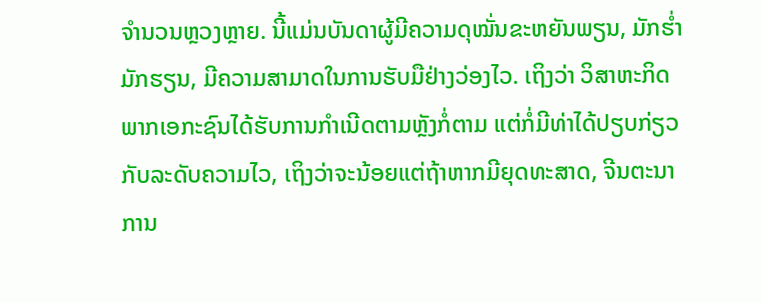ຈຳນວນຫຼວງຫຼາຍ. ນີ້ແມ່ນບັນດາຜູ້ມີຄວາມດຸໝັ່ນຂະຫຍັນພຽນ, ມັກຮ່ຳມັກຮຽນ, ມີຄວາມສາມາດໃນການຮັບມືຢ່າງວ່ອງໄວ. ເຖິງວ່າ ວິສາຫະກິດພາກເອກະຊົນໄດ້ຮັບການກຳເນີດຕາມຫຼັງກໍ່ຕາມ ແຕ່ກໍ່ມີທ່າໄດ້ປຽບກ່ຽວກັບລະດັບຄວາມໄວ, ເຖິງວ່າຈະນ້ອຍແຕ່ຖ້າຫາກມີຍຸດທະສາດ, ຈີນຕະນາການ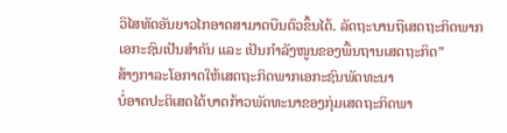ວິໄສທັດອັນຍາວໄກອາດສາມາດບືນຕົວຂຶ້ນໄດ້. ລັດຖະບານຖືເສດຖະກິດພາກເອກະຊົນເປັນສຳຄັນ ແລະ ເປັນກຳລັງໜູນຂອງພື້ນຖານເສດຖະກິດ”
ສ້າງກາລະໂອກາດໃຫ້ເສດຖະກິດພາກເອກະຊົນພັດທະນາ
ບໍ່ອາດປະຕິເສດໄດ້ບາດກ້າວພັດທະນາຂອງກຸ່ມເສດຖະກິດພາ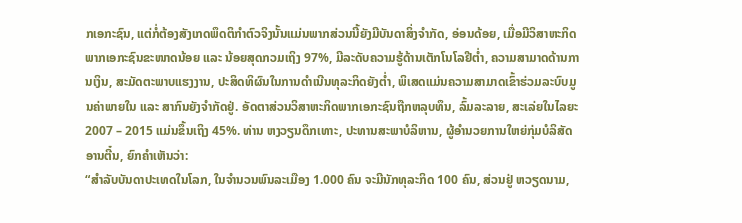ກເອກະຊົນ, ແຕ່ກໍ່ຕ້ອງສັງເກດພຶດຕິກຳຕົວຈິງນັ້ນແມ່ນພາກສ່ວນນີ້ຍັງມີບັນດາສິ່ງຈຳກັດ, ອ່ອນດ້ອຍ, ເມື່ອມີວິສາຫະກິດພາກເອກະຊົນຂະໜາດນ້ອຍ ແລະ ນ້ອຍສຸດກວມເຖິງ 97%, ມີລະດັບຄວາມຮູ້ດ້ານເຕັກໂນໂລຢີຕ່ຳ, ຄວາມສາມາດດ້ານການເງິນ, ສະມັດຕະພາບແຮງງານ, ປະສິດທິຜົນໃນການດຳເນີນທຸລະກິດຍັງຕ່ຳ, ພິເສດແມ່ນຄວາມສາມາດເຂົ້າຮ່ວມລະບົບມູນຄ່າພາຍໃນ ແລະ ສາກົນຍັງຈຳກັດຢູ່. ອັດຕາສ່ວນວິສາຫະກິດພາກເອກະຊົນຖືກຫລຸບທຶນ, ລົ້ມລະລາຍ, ສະເລ່ຍໃນໄລຍະ 2007 – 2015 ແມ່ນຂຶ້ນເຖິງ 45%. ທ່ານ ຫງວຽນດຶກເທາະ, ປະທານສະພາບໍລິຫານ, ຜູ້ອຳນວຍການໃຫຍ່ກຸ່ມບໍລິສັດ ອານຕີ໋ນ, ຍົກຄຳເຫັນວ່າ:
“ສຳລັບບັນດາປະເທດໃນໂລກ, ໃນຈຳນວນພົນລະເມືອງ 1.000 ຄົນ ຈະມີນັກທຸລະກິດ 100 ຄົນ, ສ່ວນຢູ່ ຫວຽດນາມ,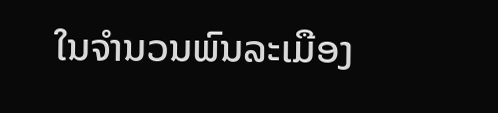ໃນຈຳນວນພົນລະເມືອງ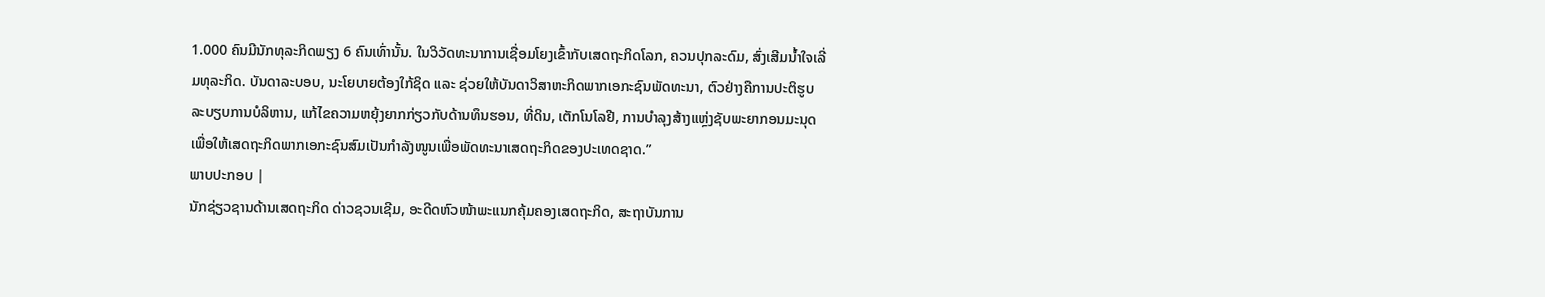1.000 ຄົນມີນັກທຸລະກິດພຽງ 6 ຄົນເທົ່ານັ້ນ. ໃນວິວັດທະນາການເຊື່ອມໂຍງເຂົ້າກັບເສດຖະກິດໂລກ, ຄວນປຸກລະດົມ, ສົ່ງເສີມນ້ຳໃຈເລີ່ມທຸລະກິດ. ບັນດາລະບອບ, ນະໂຍບາຍຕ້ອງໃກ້ຊິດ ແລະ ຊ່ວຍໃຫ້ບັນດາວິສາຫະກິດພາກເອກະຊົນພັດທະນາ, ຕົວຢ່າງຄືການປະຕິຮູບລະບຽບການບໍລິຫານ, ແກ້ໄຂຄວາມຫຍຸ້ງຍາກກ່ຽວກັບດ້ານທຶນຮອນ, ທີ່ດິນ, ເຕັກໂນໂລຢີ, ການບຳລຸງສ້າງແຫຼ່ງຊັບພະຍາກອນມະນຸດ ເພື່ອໃຫ້ເສດຖະກິດພາກເອກະຊົນສົມເປັນກຳລັງໜູນເພື່ອພັດທະນາເສດຖະກິດຂອງປະເທດຊາດ.”
ພາບປະກອບ |
ນັກຊ່ຽວຊານດ້ານເສດຖະກິດ ດ່າວຊວນເຊີມ, ອະດີດຫົວໜ້າພະແນກຄຸ້ມຄອງເສດຖະກິດ, ສະຖາບັນການ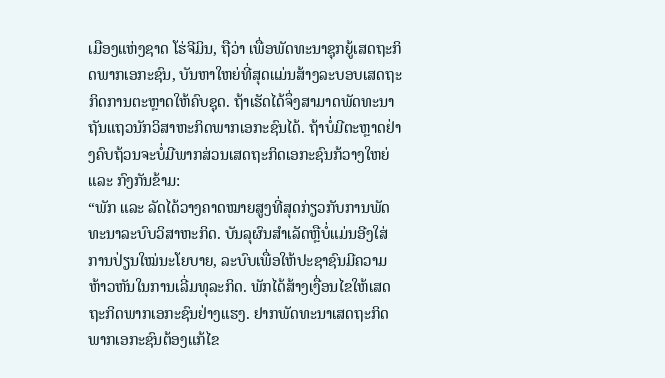ເມືອງແຫ່ງຊາດ ໂຮ່ຈີມິນ, ຖືວ່າ ເພື່ອພັດທະນາຊຸກຍູ້ເສດຖະກິດພາກເອກະຊົນ, ບັນຫາໃຫຍ່ທີ່ສຸດແມ່ນສ້າງລະບອບເສດຖະກິດການຕະຫຼາດໃຫ້ຄົບຊຸດ. ຖ້າເຮັດໄດ້ຈຶ່ງສາມາດພັດທະນາຖັນແຖວນັກວິສາຫະກິດພາກເອກະຊົນໄດ້. ຖ້າບໍ່ມີຕະຫຼາດຢ່າງຄົບຖ້ວນຈະບໍ່ມີພາກສ່ວນເສດຖະກິດເອກະຊົນກ້ວາງໃຫຍ່ ແລະ ກົງກັນຂ້າມ:
“ພັກ ແລະ ລັດໄດ້ວາງຄາດໝາຍສູງທີ່ສຸດກ່ຽວກັບການພັດທະນາລະບົບວິສາຫະກິດ. ບັນລຸຜົນສຳເລັດຫຼືບໍ່ແມ່ນອີງໃສ່ການປ່ຽນໃໝ່ນະໂຍບາຍ, ລະບົບເພື່ອໃຫ້ປະຊາຊົນມີຄວາມຫ້າວຫັນໃນການເລີ່ມທຸລະກິດ. ພັກໄດ້ສ້າງເງື່ອນໄຂໃຫ້ເສດຖະກິດພາກເອກະຊົນຢ່າງແຮງ. ຢາກພັດທະນາເສດຖະກິດພາກເອກະຊົນຕ້ອງແກ້ໄຂ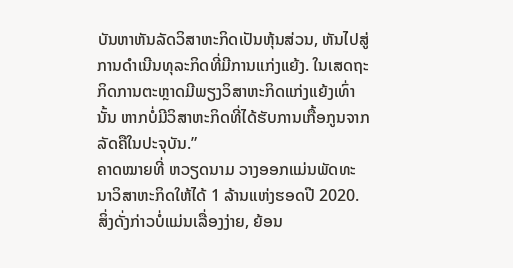ບັນຫາຫັນລັດວິສາຫະກິດເປັນຫຸ້ນສ່ວນ, ຫັນໄປສູ່ການດຳເນີນທຸລະກິດທີ່ມີການແກ່ງແຍ້ງ. ໃນເສດຖະກິດການຕະຫຼາດມີພຽງວິສາຫະກິດແກ່ງແຍ້ງເທົ່ານັ້ນ ຫາກບໍ່ມີວິສາຫະກິດທີ່ໄດ້ຮັບການເກື້ອກູນຈາກລັດຄືໃນປະຈຸບັນ.”
ຄາດໝາຍທີ່ ຫວຽດນາມ ວາງອອກແມ່ນພັດທະນາວິສາຫະກິດໃຫ້ໄດ້ 1 ລ້ານແຫ່ງຮອດປີ 2020. ສິ່ງດັ່ງກ່າວບໍ່ແມ່ນເລື່ອງງ່າຍ, ຍ້ອນ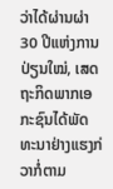ວ່າໄດ້ຜ່ານຜ່າ 30 ປີແຫ່ງການປ່ຽນໃໝ່, ເສດຖະກິດພາກເອກະຊົນໄດ້ພັດທະນາຢ່າງແຮງກ່ວາກໍ່ຕາມ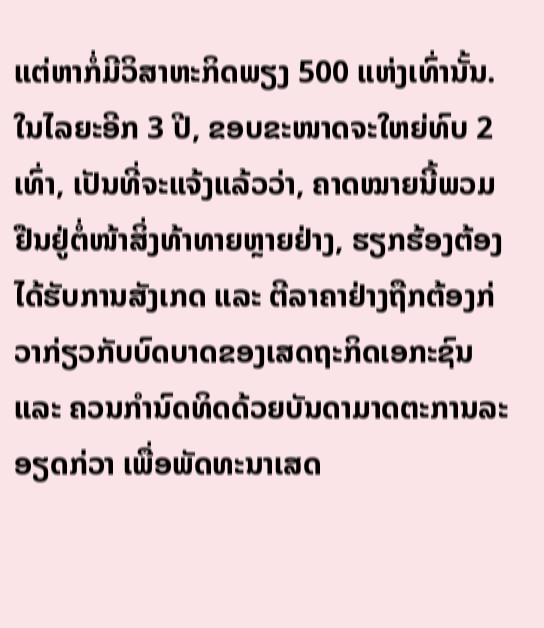ແຕ່ຫາກໍ່ມີວິສາຫະກິດພຽງ 500 ແຫ່ງເທົ່ານັ້ນ. ໃນໄລຍະອີກ 3 ປີ, ຂອບຂະໜາດຈະໃຫຍ່ທົບ 2 ເທົ່າ, ເປັນທີ່ຈະແຈ້ງແລ້ວວ່າ, ຄາດໝາຍນີ້ພວມຢືນຢູ່ຕໍ່ໜ້າສິ່ງທ້າທາຍຫຼາຍຢ່າງ, ຮຽກຮ້ອງຕ້ອງໄດ້ຮັບການສັງເກດ ແລະ ຕີລາຄາຢ່າງຖືກຕ້ອງກ່ວາກ່ຽວກັບບົດບາດຂອງເສດຖະກິດເອກະຊົນ ແລະ ຄວນກຳນົດທິດດ້ວຍບັນດາມາດຕະການລະອຽດກ່ວາ ເພື່ອພັດທະນາເສດ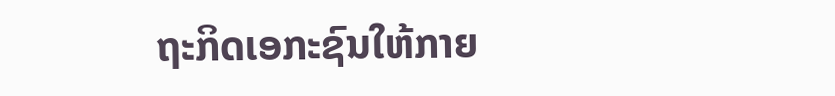ຖະກິດເອກະຊົນໃຫ້ກາຍ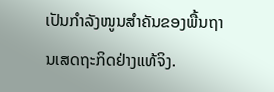ເປັນກຳລັງໜູນສຳຄັນຂອງພື້ນຖານເສດຖະກິດຢ່າງແທ້ຈິງ.